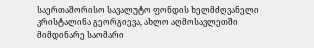საერთაშორისო სავალუტო ფონდის ხელმძღვანელი კრისტალინა გეორგიევა, ახლო აღმოსავლეთში მიმდინარე საომარი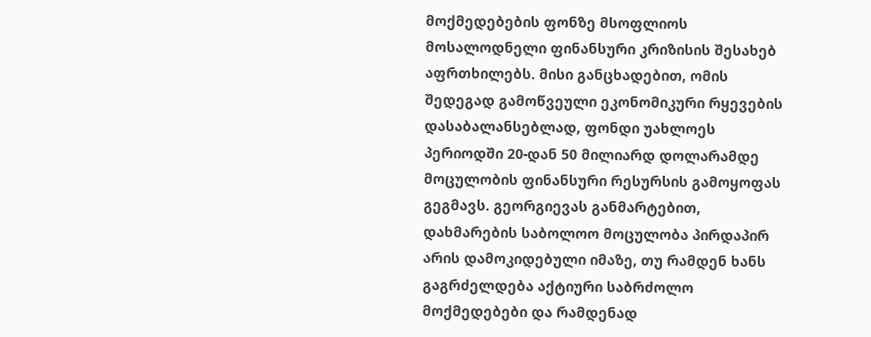მოქმედებების ფონზე მსოფლიოს მოსალოდნელი ფინანსური კრიზისის შესახებ აფრთხილებს. მისი განცხადებით, ომის შედეგად გამოწვეული ეკონომიკური რყევების დასაბალანსებლად, ფონდი უახლოეს პერიოდში 20-დან 50 მილიარდ დოლარამდე მოცულობის ფინანსური რესურსის გამოყოფას გეგმავს. გეორგიევას განმარტებით, დახმარების საბოლოო მოცულობა პირდაპირ არის დამოკიდებული იმაზე, თუ რამდენ ხანს გაგრძელდება აქტიური საბრძოლო მოქმედებები და რამდენად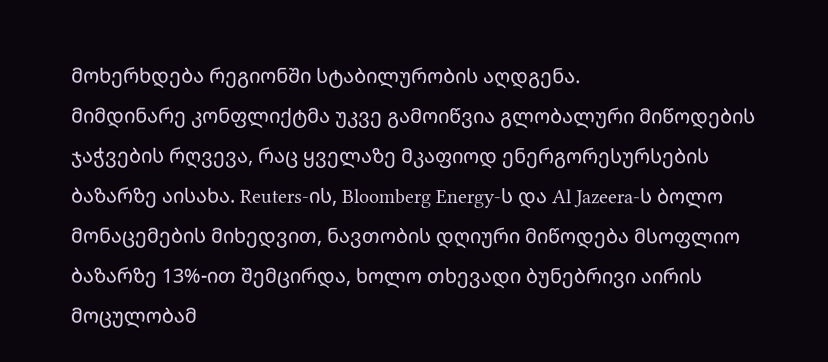მოხერხდება რეგიონში სტაბილურობის აღდგენა.
მიმდინარე კონფლიქტმა უკვე გამოიწვია გლობალური მიწოდების ჯაჭვების რღვევა, რაც ყველაზე მკაფიოდ ენერგორესურსების ბაზარზე აისახა. Reuters-ის, Bloomberg Energy-ს და Al Jazeera-ს ბოლო მონაცემების მიხედვით, ნავთობის დღიური მიწოდება მსოფლიო ბაზარზე 13%-ით შემცირდა, ხოლო თხევადი ბუნებრივი აირის მოცულობამ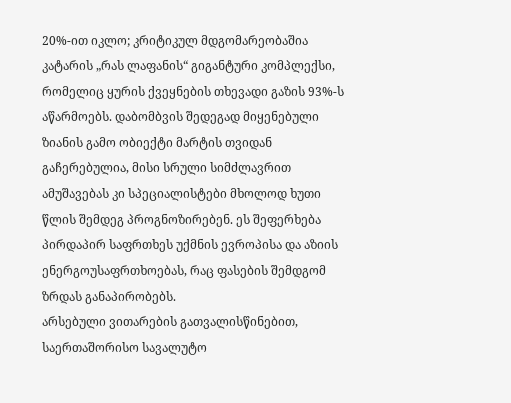20%-ით იკლო; კრიტიკულ მდგომარეობაშია კატარის „რას ლაფანის“ გიგანტური კომპლექსი, რომელიც ყურის ქვეყნების თხევადი გაზის 93%-ს აწარმოებს. დაბომბვის შედეგად მიყენებული ზიანის გამო ობიექტი მარტის თვიდან გაჩერებულია, მისი სრული სიმძლავრით ამუშავებას კი სპეციალისტები მხოლოდ ხუთი წლის შემდეგ პროგნოზირებენ. ეს შეფერხება პირდაპირ საფრთხეს უქმნის ევროპისა და აზიის ენერგოუსაფრთხოებას, რაც ფასების შემდგომ ზრდას განაპირობებს.
არსებული ვითარების გათვალისწინებით, საერთაშორისო სავალუტო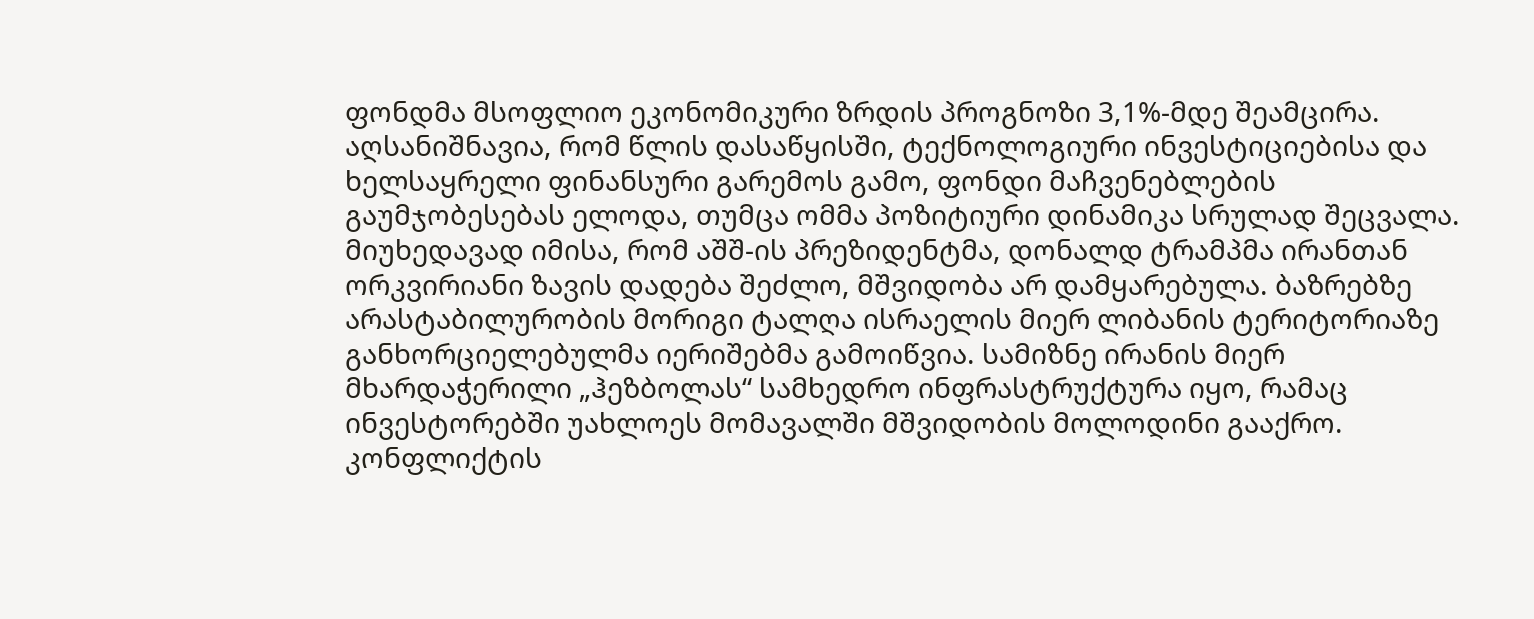ფონდმა მსოფლიო ეკონომიკური ზრდის პროგნოზი 3,1%-მდე შეამცირა. აღსანიშნავია, რომ წლის დასაწყისში, ტექნოლოგიური ინვესტიციებისა და ხელსაყრელი ფინანსური გარემოს გამო, ფონდი მაჩვენებლების გაუმჯობესებას ელოდა, თუმცა ომმა პოზიტიური დინამიკა სრულად შეცვალა. მიუხედავად იმისა, რომ აშშ-ის პრეზიდენტმა, დონალდ ტრამპმა ირანთან ორკვირიანი ზავის დადება შეძლო, მშვიდობა არ დამყარებულა. ბაზრებზე არასტაბილურობის მორიგი ტალღა ისრაელის მიერ ლიბანის ტერიტორიაზე განხორციელებულმა იერიშებმა გამოიწვია. სამიზნე ირანის მიერ მხარდაჭერილი „ჰეზბოლას“ სამხედრო ინფრასტრუქტურა იყო, რამაც ინვესტორებში უახლოეს მომავალში მშვიდობის მოლოდინი გააქრო. კონფლიქტის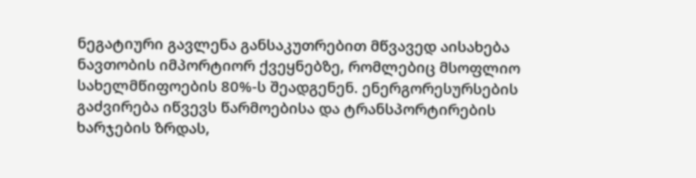ნეგატიური გავლენა განსაკუთრებით მწვავედ აისახება ნავთობის იმპორტიორ ქვეყნებზე, რომლებიც მსოფლიო სახელმწიფოების 80%-ს შეადგენენ. ენერგორესურსების გაძვირება იწვევს წარმოებისა და ტრანსპორტირების ხარჯების ზრდას,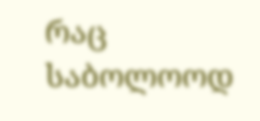რაც საბოლოოდ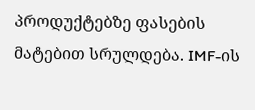პროდუქტებზე ფასების მატებით სრულდება. IMF-ის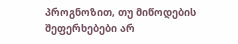პროგნოზით, თუ მიწოდების შეფერხებები არ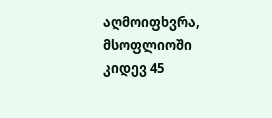აღმოიფხვრა, მსოფლიოში კიდევ 45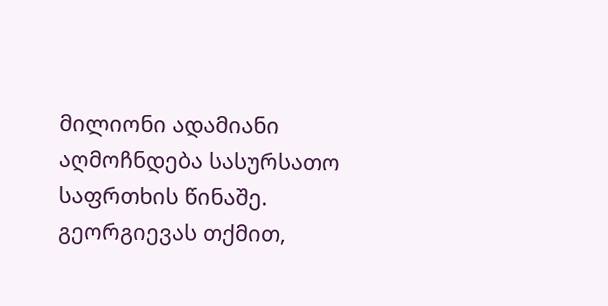მილიონი ადამიანი აღმოჩნდება სასურსათო საფრთხის წინაშე. გეორგიევას თქმით,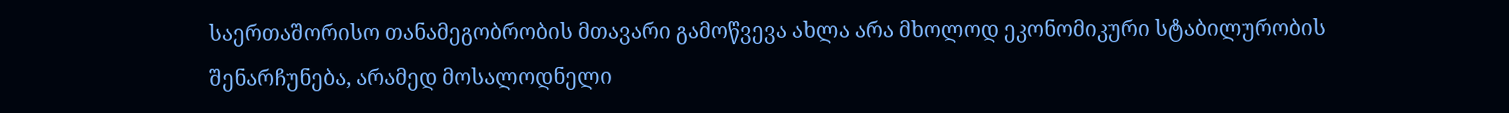საერთაშორისო თანამეგობრობის მთავარი გამოწვევა ახლა არა მხოლოდ ეკონომიკური სტაბილურობის შენარჩუნება, არამედ მოსალოდნელი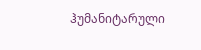ჰუმანიტარული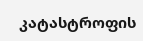კატასტროფის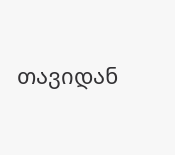თავიდან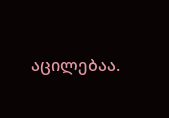აცილებაა.